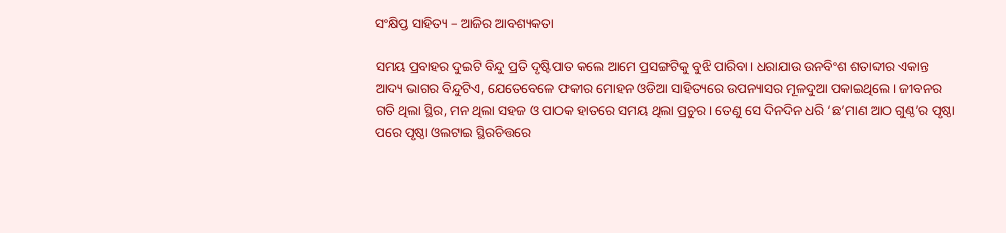ସଂକ୍ଷିପ୍ତ ସାହିତ୍ୟ – ଆଜିର ଆବଶ୍ୟକତା

ସମୟ ପ୍ରବାହର ଦୁଇଟି ବିନ୍ଦୁ ପ୍ରତି ଦୃଷ୍ଟିପାତ କଲେ ଆମେ ପ୍ରସଙ୍ଗଟିକୁ ବୁଝି ପାରିବା। ଧରାଯାଉ ଉନବିଂଶ ଶତାବ୍ଦୀର ଏକାନ୍ତ ଆଦ୍ୟ ଭାଗର ବିନ୍ଦୁଟିଏ, ଯେତେବେଳେ ଫକୀର ମୋହନ ଓଡିଆ ସାହିତ୍ୟରେ ଉପନ୍ୟାସର ମୂଳଦୁଆ ପକାଇଥିଲେ। ଜୀବନର ଗତି ଥିଲା ସ୍ଥିର, ମନ ଥିଲା ସହଜ ଓ ପାଠକ ହାତରେ ସମୟ ଥିଲା ପ୍ରଚୁର। ତେଣୁ ସେ ଦିନଦିନ ଧରି ‘ଛ’ମାଣ ଆଠ ଗୁଣ୍ଠ’ର ପୃଷ୍ଠା ପରେ ପୃଷ୍ଠା ଓଲଟାଇ ସ୍ଥିରଚିତ୍ତରେ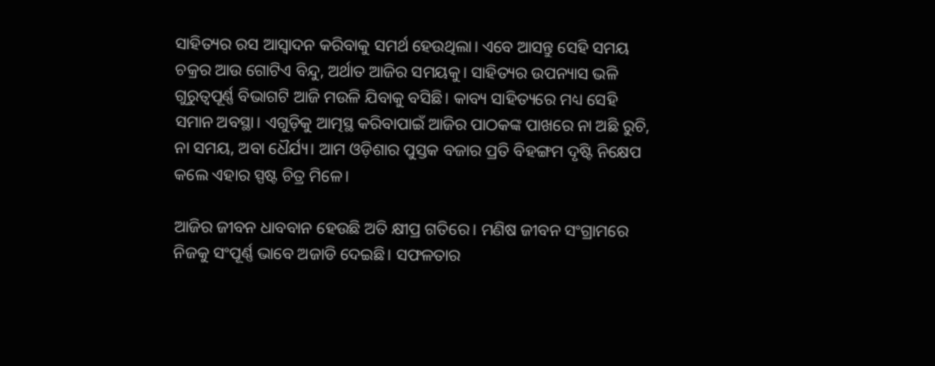ସାହିତ୍ୟର ରସ ଆସ୍ବାଦନ କରିବାକୁ ସମର୍ଥ ହେଉଥିଲା। ଏବେ ଆସନ୍ତୁ ସେହି ସମୟ ଚକ୍ରର ଆଉ ଗୋଟିଏ ବିନ୍ଦୁ, ଅର୍ଥାତ ଆଜିର ସମୟକୁ। ସାହିତ୍ୟର ଉପନ୍ୟାସ ଭଳି ଗୁରୁତ୍ବପୂର୍ଣ୍ଣ ବିଭାଗଟି ଆଜି ମଉଳି ଯିବାକୁ ବସିଛି। କାବ୍ୟ ସାହିତ୍ୟରେ ମଧ୍ୟ ସେହି ସମାନ ଅବସ୍ଥା। ଏଗୁଡ଼ିକୁ ଆତ୍ମସ୍ଥ କରିବାପାଇଁ ଆଜିର ପାଠକଙ୍କ ପାଖରେ ନା ଅଛି ରୁଚି, ନା ସମୟ, ଅବା ଧୈର୍ଯ୍ୟ। ଆମ ଓଡ଼ିଶାର ପୁସ୍ତକ ବଜାର ପ୍ରତି ବିହଙ୍ଗମ ଦୃଷ୍ଟି ନିକ୍ଷେପ କଲେ ଏହାର ସ୍ପଷ୍ଟ ଚିତ୍ର ମିଳେ।

ଆଜିର ଜୀବନ ଧାବବାନ ହେଉଛି ଅତି କ୍ଷୀପ୍ର ଗତିରେ। ମଣିଷ ଜୀବନ ସଂଗ୍ରାମରେ ନିଜକୁ ସଂପୂର୍ଣ୍ଣ ଭାବେ ଅଜାଡି ଦେଇଛି। ସଫଳତାର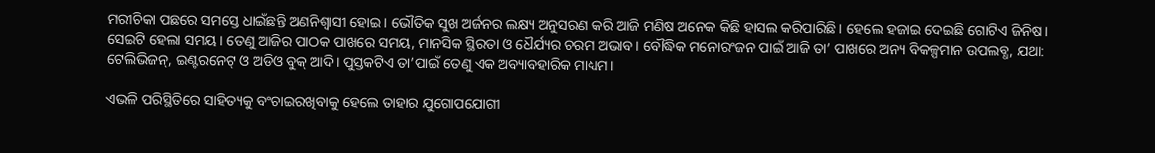ମରୀଚିକା ପଛରେ ସମସ୍ତେ ଧାଇଁଛନ୍ତି ଅଣନିଶ୍ବାସୀ ହୋଇ। ଭୌତିକ ସୁଖ ଅର୍ଜନର ଲକ୍ଷ୍ୟ ଅନୁସରଣ କରି ଆଜି ମଣିଷ ଅନେକ କିଛି ହାସଲ କରିପାରିଛି। ହେଲେ ହଜାଇ ଦେଇଛି ଗୋଟିଏ ଜିନିଷ। ସେଇଟି ହେଲା ସମୟ। ତେଣୁ ଆଜିର ପାଠକ ପାଖରେ ସମୟ, ମାନସିକ ସ୍ଥିରତା ଓ ଧୈର୍ଯ୍ୟର ଚରମ ଅଭାବ। ବୌଦ୍ଧିକ ମନୋରଂଜନ ପାଇଁ ଆଜି ତା’ ପାଖରେ ଅନ୍ୟ ବିକଳ୍ପମାନ ଉପଲବ୍ଧ, ଯଥା: ଟେଲିଭିଜନ୍, ଇଣ୍ଟରନେଟ୍ ଓ ଅଡିଓ ବୁକ୍ ଆଦି। ପୁସ୍ତକଟିଏ ତା’ପାଇଁ ତେଣୁ ଏକ ଅବ୍ୟାବହାରିକ ମାଧ୍ୟମ।

ଏଭଳି ପରିସ୍ଥିତିରେ ସାହିତ୍ୟକୁ ବଂଚାଇରଖିବାକୁ ହେଲେ ତାହାର ଯୁଗୋପଯୋଗୀ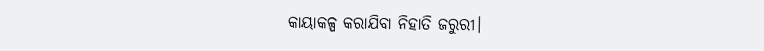କାୟାକଳ୍ପ କରାଯିବା ନିହାତି ଜରୁରୀ।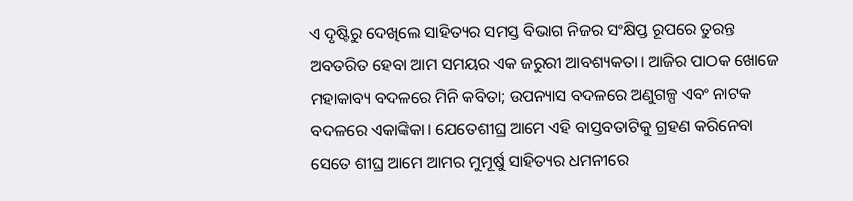ଏ ଦୃଷ୍ଟିରୁ ଦେଖିଲେ ସାହିତ୍ୟର ସମସ୍ତ ବିଭାଗ ନିଜର ସଂକ୍ଷିପ୍ତ ରୂପରେ ତୁରନ୍ତ ଅବତରିତ ହେବା ଆମ ସମୟର ଏକ ଜରୁରୀ ଆବଶ୍ୟକତା। ଆଜିର ପାଠକ ଖୋଜେ ମହାକାବ୍ୟ ବଦଳରେ ମିନି କବିତା; ଉପନ୍ୟାସ ବଦଳରେ ଅଣୁଗଳ୍ପ ଏବଂ ନାଟକ ବଦଳରେ ଏକାଙ୍କିକା। ଯେତେଶୀଘ୍ର ଆମେ ଏହି ବାସ୍ତବତାଟିକୁ ଗ୍ରହଣ କରିନେବା ସେତେ ଶୀଘ୍ର ଆମେ ଆମର ମୁମୂର୍ଷୁ ସାହିତ୍ୟର ଧମନୀରେ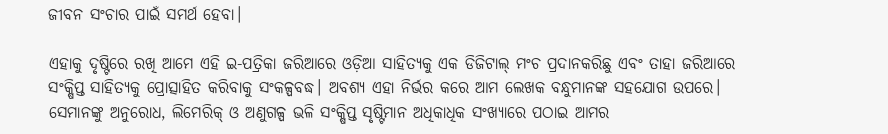ଜୀବନ ସଂଚାର ପାଇଁ ସମର୍ଥ ହେବା।

ଏହାକୁ ଦୃଷ୍ଟିରେ ରଖି ଆମେ ଏହି ଇ-ପତ୍ରିକା ଜରିଆରେ ଓଡ଼ିଆ ସାହିତ୍ୟକୁ ଏକ ଡିଜିଟାଲ୍ ମଂଚ ପ୍ରଦାନକରିଛୁ ଏବଂ ତାହା ଜରିଆରେ ସଂକ୍ଷିପ୍ତ ସାହିତ୍ୟକୁ ପ୍ରୋତ୍ସାହିତ କରିବାକୁ ସଂକଳ୍ପବଦ୍ଧ। ଅବଶ୍ୟ ଏହା ନିର୍ଭର କରେ ଆମ ଲେଖକ ବନ୍ଧୁମାନଙ୍କ ସହଯୋଗ ଉପରେ। ସେମାନଙ୍କୁ ଅନୁରୋଧ, ଲିମେରିକ୍ ଓ ଅଣୁଗଳ୍ପ ଭଳି ସଂକ୍ଷିପ୍ତ ସୃଷ୍ଟିମାନ ଅଧିକାଧିକ ସଂଖ୍ୟାରେ ପଠାଇ ଆମର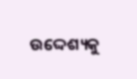ଉଦ୍ଦେଶ୍ୟକୁ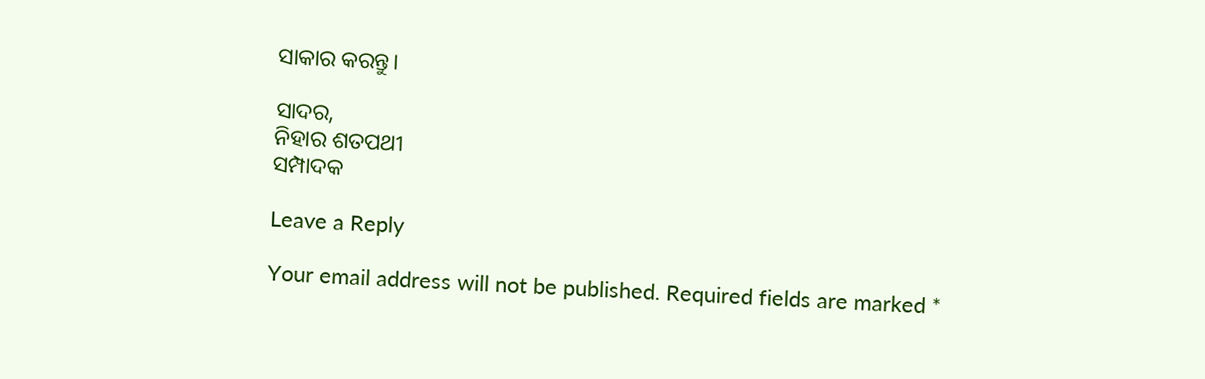ସାକାର କରନ୍ତୁ।

ସାଦର,
ନିହାର ଶତପଥୀ
ସମ୍ପାଦକ

Leave a Reply

Your email address will not be published. Required fields are marked *